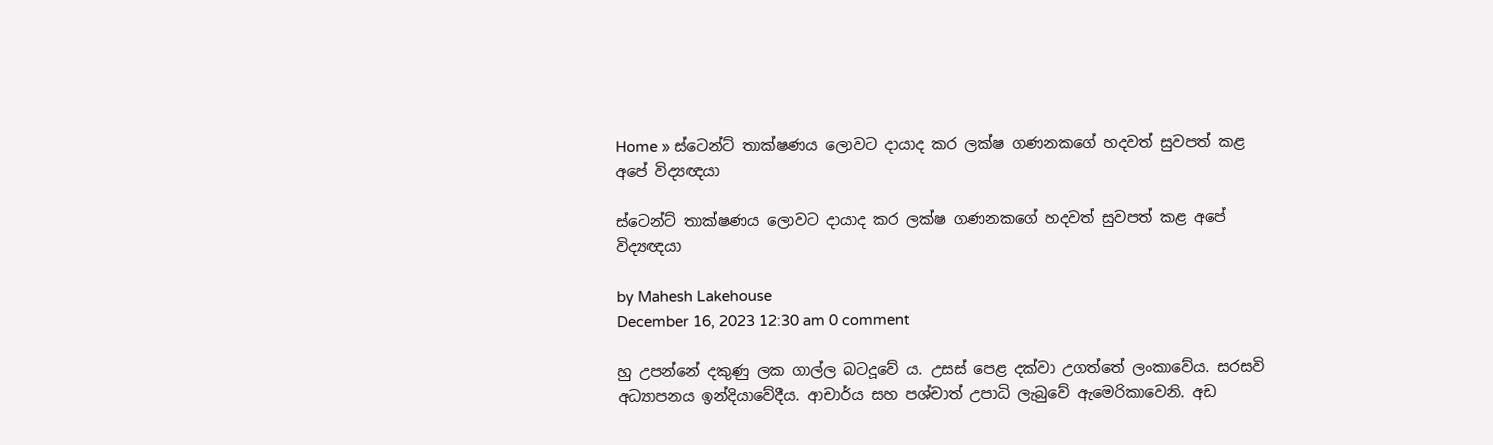Home » ස්ටෙන්ට් තාක්ෂණය ලොවට දායාද කර ලක්ෂ ගණනකගේ හදවත් සුවපත් කළ අපේ විද්‍යඥයා

ස්ටෙන්ට් තාක්ෂණය ලොවට දායාද කර ලක්ෂ ගණනකගේ හදවත් සුවපත් කළ අපේ විද්‍යඥයා

by Mahesh Lakehouse
December 16, 2023 12:30 am 0 comment

හු උපන්නේ දකුණු ලක ගාල්ල බටදූවේ ය. උසස් පෙළ දක්වා උගත්තේ ලංකාවේය. සරසවි අධ්‍යාපනය ඉන්දියාවේදීය. ආචාර්ය සහ පශ්චාත් උපාධි ලැබුවේ‍ ඇමෙරිකාවෙනි. අඩ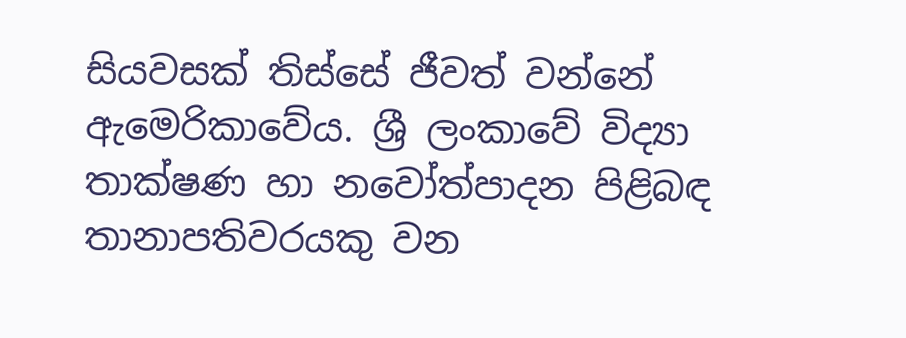සියවසක් තිස්සේ ජීවත් වන්නේ ඇමෙරිකාවේය. ශ්‍රී ලංකාවේ විද්‍යා තාක්ෂණ හා නවෝත්පාදන පිළිබඳ තානාපතිවරයකු වන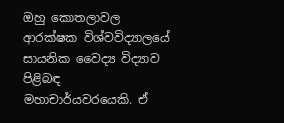ඔහු කොතලාවල ආරක්ෂක විශ්වවිද්‍යාලයේ සායනික වෛද්‍ය විද්‍යාව පිළිබඳ මහාචාර්යවරයෙකි. ඒ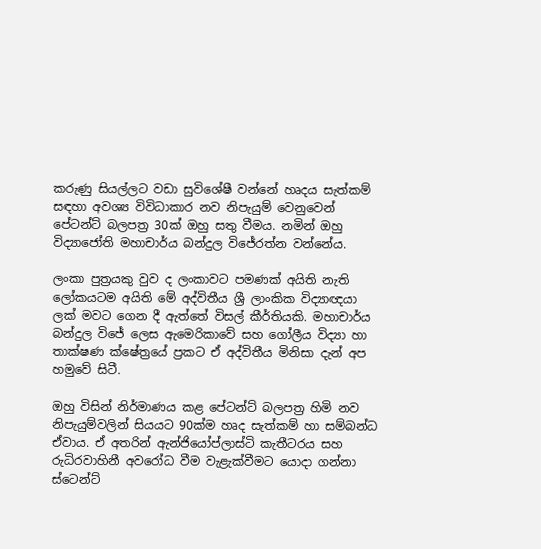කරුණු සියල්ලට වඩා සුවිශේෂී වන්නේ හෘදය සැත්කම් සඳහා අවශ්‍ය විවිධාකාර නව නිපැයුම් වෙනුවෙන් පේටන්ට් බලපත්‍ර 30ක් ඔහු සතු වීමය. නමින් ඔහු විද්‍යාජෝති මහාචාර්ය බන්දුල විජේරත්න වන්නේය.

ලංකා පුත්‍රයකු වුව ද ලංකාවට පමණක් අයිති නැති ලෝකයටම අයිති මේ අද්විතීය ශ්‍රී ලාංකික විද්‍යාඥයා ලක් මවට ගෙන දී ඇත්තේ විසල් කීර්තියකි. මහාචාර්ය බන්දුල විජේ ලෙස ඇමෙරිකාවේ සහ ගෝලීය විද්‍යා හා තාක්ෂණ ක්ෂේත්‍රයේ ප්‍රකට ඒ අද්විතීය මිනිසා දැන් අප හමුවේ සිටී.

ඔහු විසින් නිර්මාණය කළ පේටන්ට් බලපත්‍ර හිමි නව නිපැයුම්වලින් සියයට 90ක්ම හෘද සැත්කම් හා සම්බන්ධ ඒවාය. ඒ අතරින් ඇන්ජියෝප්ලාස්ටි කැතීටරය සහ රුධිරවාහිනී අවරෝධ වීම වැළැක්වීමට යොදා ගන්නා ස්ටෙන්ට්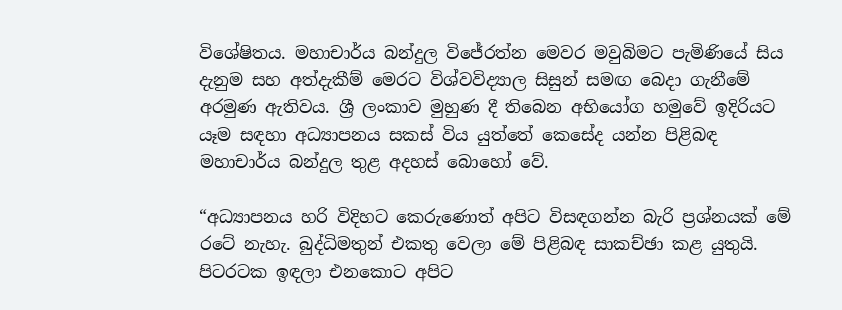විශේෂිතය. මහාචාර්ය බන්දුල විජේරත්න මෙවර මවුබිමට පැමිණියේ සිය දැනුම සහ අත්දැකීම් මෙරට විශ්වවිද්‍යාල සිසුන් සමඟ බෙදා ගැනීමේ අරමුණ ඇතිවය. ශ්‍රී ලංකාව මුහුණ දී තිබෙන අභියෝග හමුවේ ඉදිරියට යෑම සඳහා අධ්‍යාපනය සකස් විය යුත්තේ කෙසේද යන්න පිළිබඳ මහාචාර්ය බන්දුල තුළ අදහස් බොහෝ වේ.

“අධ්‍යාපනය හරි විදිහට කෙරුණොත් අපිට විසඳගන්න බැරි ප්‍රශ්නයක් මේ රටේ නැහැ. බුද්ධිමතුන් එකතු වෙලා මේ පිළිබඳ සාකච්ඡා කළ යුතුයි. පිටරටක ඉඳලා එනකොට අපිට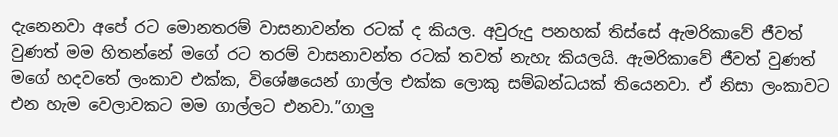දැනෙනවා අපේ රට මොනතරම් වාසනාවන්ත රටක් ද කියල. අවුරුදු පනහක් තිස්සේ ඇමරිකාවේ ජීවත් වුණත් මම හිතන්නේ මගේ රට තරම් වාසනාවන්ත රටක් තවත් නැහැ කියලයි. ඇමරිකාවේ ජීවත් වුණත් මගේ හදවතේ ලංකාව එක්ක, විශේෂයෙන් ගාල්ල එක්ක ලොකු සම්බන්ධයක් තියෙනවා. ඒ නිසා ලංකාවට එන හැම වෙලාවකට මම ගාල්ලට එනවා.”ගාලු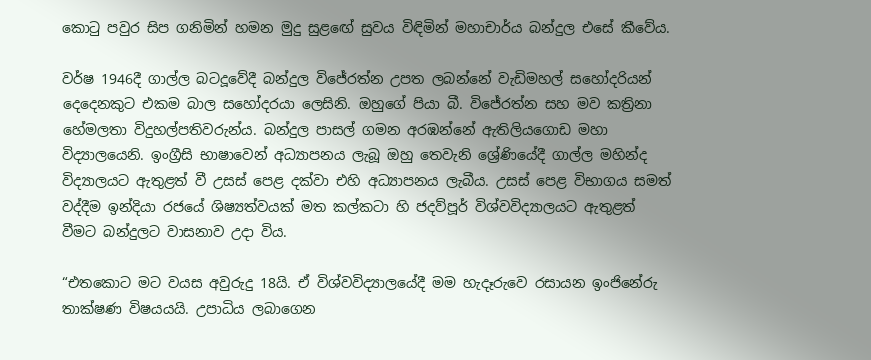කොටු පවුර සිප ගනිමින් හමන මුදු සුළඟේ සුවය විඳිමින් මහාචාර්ය බන්දුල එසේ කීවේය.

වර්ෂ 1946දී ගාල්ල බටදූවේදී බන්දුල විජේරත්න උපත ලබන්නේ වැඩිමහල් සහෝදරියන් දෙදෙනකුට එකම බාල සහෝදරයා ලෙසිනි. ඔහුගේ පියා බී. විජේරත්න සහ මව කත්‍රිනා හේමලතා විදුහල්පතිවරුන්ය. බන්දුල පාසල් ගමන අරඹන්නේ ඇතිලියගොඩ මහා විද්‍යාලයෙනි. ඉංග්‍රීසි භාෂාවෙන් අධ්‍යාපනය ලැබූ ඔහු තෙවැනි ශ්‍රේණියේදී ගාල්ල මහින්ද විද්‍යාලයට ඇතුළත් වී උසස් පෙළ දක්වා එහි අධ්‍යාපනය ලැබීය. උසස් පෙළ විභාගය සමත් වද්දීම ඉන්දියා රජයේ ශිෂ්‍යත්වයක් මත කල්කටා හි ජදව්පූර් විශ්වවිද්‍යාලයට ඇතුළත් වීමට බන්දුලට වාසනාව උදා විය.

“එතකොට මට වයස අවුරුදු 18යි. ඒ විශ්වවිද්‍යාලයේදී මම හැදෑරුවෙ රසායන ඉංජිනේරු තාක්ෂණ විෂයයයි. උපාධිය ලබාගෙන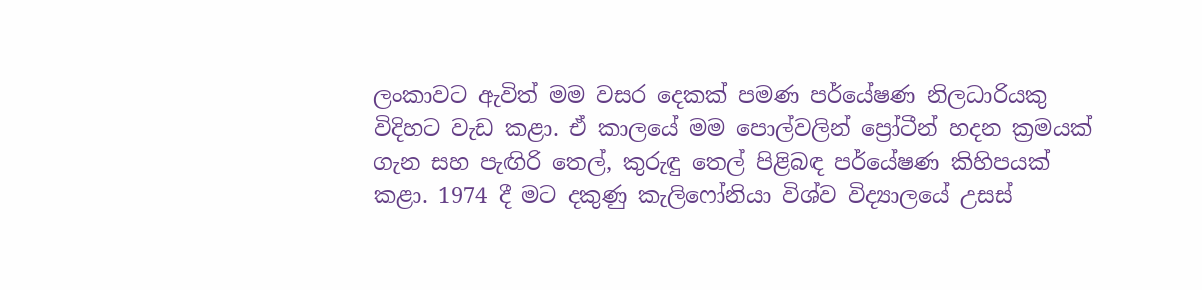ලංකාවට ඇවිත් මම වසර දෙකක් පමණ පර්යේෂණ නිලධාරියකු විදිහට වැඩ කළා. ඒ කාලයේ මම පොල්වලින් ප්‍රෝටීන් හදන ක්‍රමයක් ගැන සහ පැඟිරි තෙල්, කුරුඳු තෙල් පිළිබඳ පර්යේෂණ කිහිපයක් කළා. 1974 දී මට දකුණු කැලිෆෝනියා විශ්ව විද්‍යාලයේ උසස්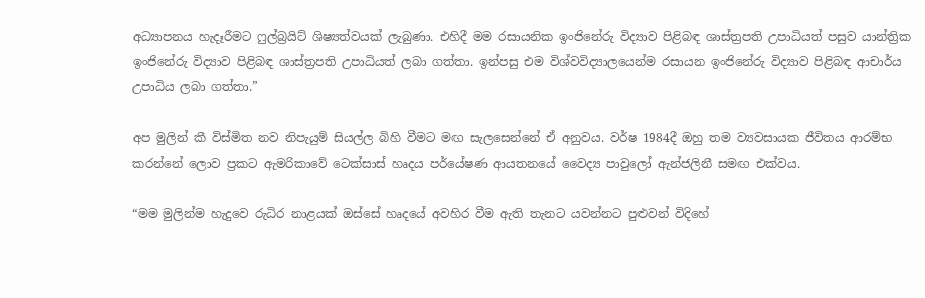අධ්‍යාපනය හැදෑරීමට ෆුල්බ්‍රයිට් ශිෂ්‍යත්වයක් ලැබුණා. එහිදී මම රසායනික ඉංජිනේරු විද්‍යාව පිළිබඳ ශාස්ත්‍රපති උපාධියත් පසුව යාන්ත්‍රික ඉංජිනේරු විද්‍යාව පිළිබඳ ශාස්ත්‍රපති උපාධියත් ලබා ගත්තා. ඉන්පසු එම විශ්වවිද්‍යාලයෙන්ම රසායන ඉංජිනේරු විද්‍යාව පිළිබඳ ආචාර්ය උපාධිය ලබා ගත්තා.”

අප මුලින් කී විස්මිත නව නිපැයුම් සියල්ල බිහි වීමට මඟ සැලසෙන්නේ ඒ අනුවය. වර්ෂ 1984දී ඔහු තම ව්‍යවසායක ජීවිතය ආරම්භ කරන්නේ ලොව ප්‍රකට ඇමරිකාවේ ටෙක්සාස් හෘදය පර්යේෂණ ආයතනයේ වෛද්‍ය පාවුලෝ ඇන්ජලිනී සමඟ එක්වය.

“මම මුලින්ම හැදුවෙ රුධිර නාළයක් ඔස්සේ හෘදයේ අවහිර වීම ඇති තැනට යවන්නට පුළුවන් විදිහේ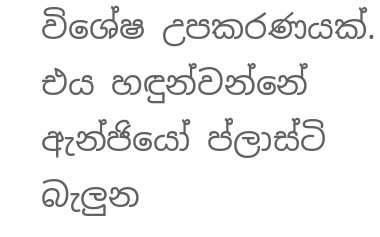විශේෂ උපකරණයක්. එය හඳුන්වන්නේ ඇන්ජියෝ ප්ලාස්ටි බැලුන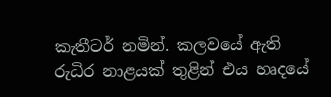කැතීටර් නමින්. කලවයේ ඇති රුධිර නාළයක් තුළින් එය හෘදයේ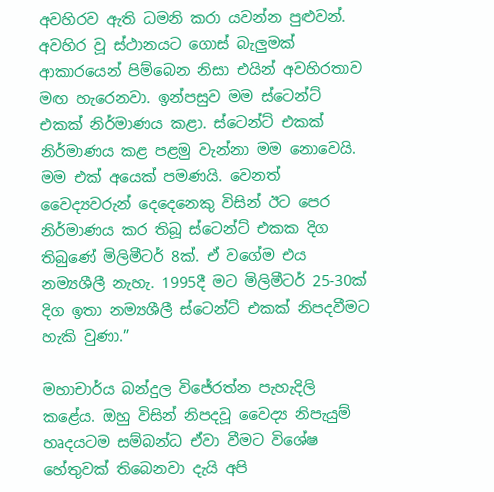අවහිරව ඇති ධමනි කරා යවන්න පුළුවන්. අවහිර වූ ස්ථානයට ගොස් බැලුමක් ආකාරයෙන් පිම්බෙන නිසා එයින් අවහිරතාව මඟ හැරෙනවා. ඉන්පසුව මම ස්ටෙන්ට් එකක් නිර්මාණය කළා. ස්ටෙන්ට් එකක් නිර්මාණය කළ පළමු වැන්නා මම නොවෙයි. මම එක් අයෙක් පමණයි. වෙනත් වෛද්‍යවරුන් දෙදෙනෙකු විසින් ඊට පෙර නිර්මාණය කර තිබූ ස්ටෙන්ට් එකක දිග තිබුණේ මිලිමීටර් 8ක්. ඒ වගේම එය නම්‍යශීලී නැහැ. 1995දී මට මිලිමීටර් 25-30ක් දිග ඉතා නම්‍යශීලී ස්ටෙන්ට් එකක් නිපදවීමට හැකි වුණා.”

මහාචාර්ය බන්දුල විජේරත්න පැහැදිලි කළේය. ඔහු විසින් නිපදවූ වෛද්‍ය නිපැයුම් හෘදයටම සම්බන්ධ ඒවා වීමට විශේෂ හේතුවක් තිබෙනවා දැයි අපි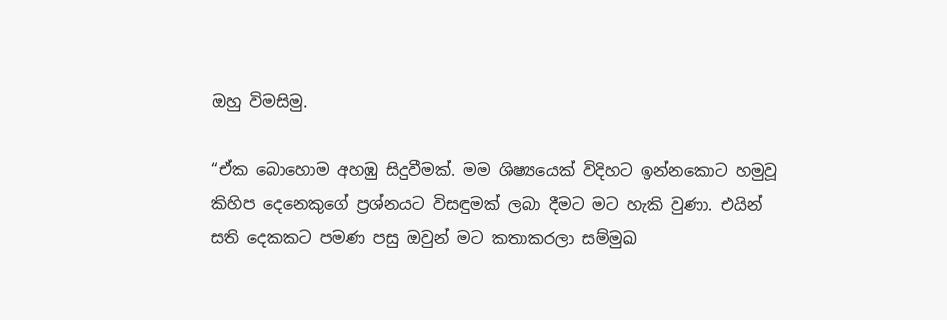ඔහු විමසිමු.

“ඒක බොහොම අහඹු සිදුවීමක්. මම ශිෂ්‍යයෙක් විදිහට ඉන්නකොට හමුවූ කිහිප දෙනෙකුගේ ප්‍රශ්නයට විසඳුමක් ලබා දීමට මට හැකි වුණා. එයින් සති දෙකකට පමණ පසු ඔවුන් මට කතාකරලා සම්මුඛ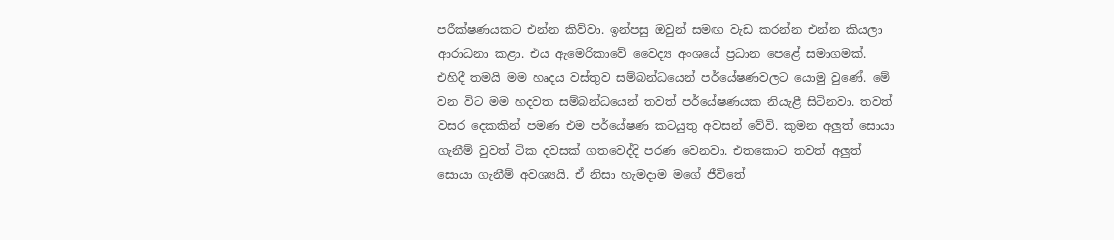පරීක්ෂණයකට එන්න කිව්වා. ඉන්පසු ඔවුන් සමඟ වැඩ කරන්න එන්න කියලා ආරාධනා කළා. එය ඇමෙරිකාවේ වෛද්‍ය අංශයේ ප්‍රධාන පෙළේ සමාගමක්. එහිදී තමයි මම හෘදය වස්තුව සම්බන්ධයෙන් පර්යේෂණවලට යොමු වුණේ. මේ වන විට මම හදවත සම්බන්ධයෙන් තවත් පර්යේෂණයක නියැළී සිටිනවා. තවත් වසර දෙකකින් පමණ එම පර්යේෂණ කටයුතු අවසන් වේවි. කුමන අලුත් සොයා ගැනීම් වුවත් ටික දවසක් ගතවෙද්දි පරණ වෙනවා. එතකොට තවත් අලුත් සොයා ගැනීම් අවශ්‍යයි. ඒ නිසා හැමදාම මගේ ජීවිතේ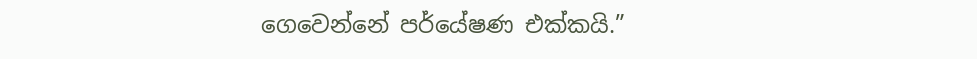ගෙවෙන්නේ පර්යේෂණ එක්කයි.”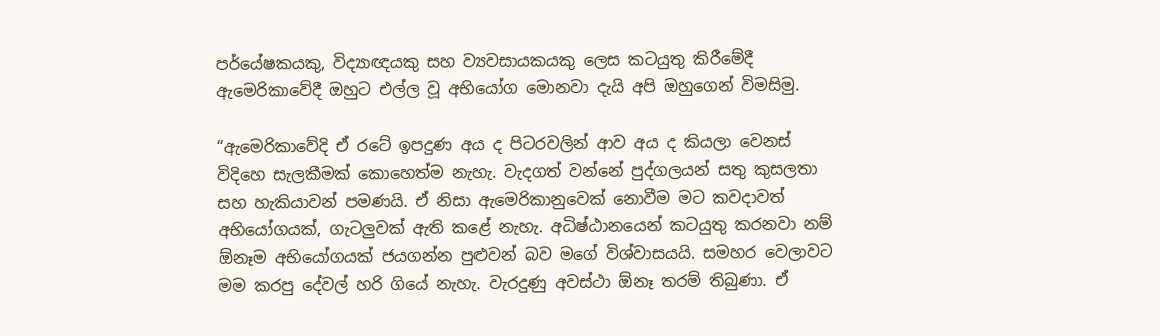පර්යේෂකයකු, විද්‍යාඥයකු සහ ව්‍යවසායකයකු ලෙස කටයුතු කිරීමේදී ඇමෙරිකාවේදී ඔහුට එල්ල වූ අභියෝග මොනවා දැයි අපි ඔහුගෙන් විමසිමු.

“ඇමෙරිකාවේදි ඒ රටේ ඉපදුණ අය ද පිටරවලින් ආව අය ද කියලා වෙනස් විදිහෙ සැලකීමක් කොහෙත්ම නැහැ. වැදගත් වන්නේ පුද්ගලයන් සතු කුසලතා සහ හැකියාවන් පමණයි. ඒ නිසා ඇමෙරිකානුවෙක් නොවීම මට කවදාවත් අභියෝගයක්, ගැටලුවක් ඇති කළේ නැහැ. අධිෂ්ඨානයෙන් කටයුතු කරනවා නම් ඕනෑම අභියෝගයක් ජයගන්න පුළුවන් බව මගේ විශ්වාසයයි. සමහර වෙලාවට මම කරපු දේවල් හරි ගියේ නැහැ. වැරදුණු අවස්ථා ඕනෑ තරම් තිබුණා. ඒ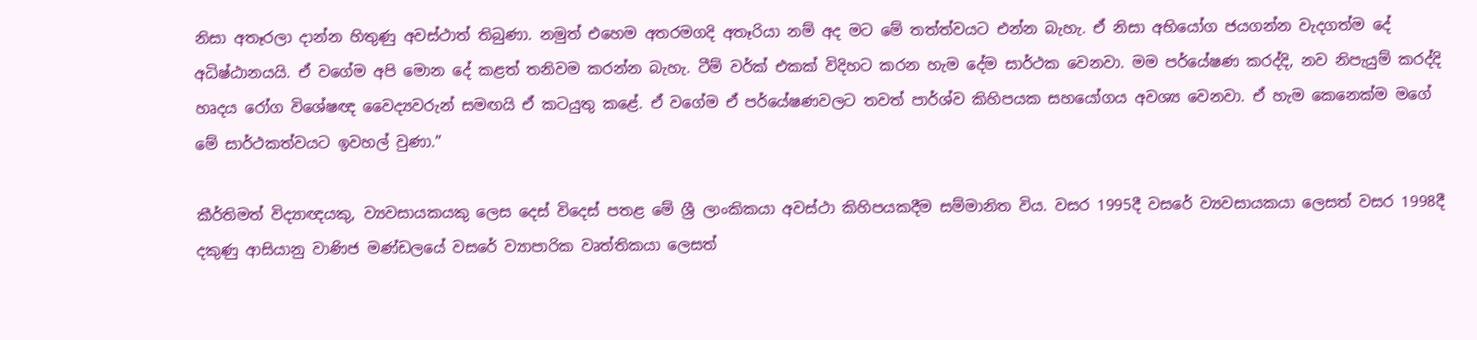නිසා අතෑරලා දාන්න හිතුණු අවස්ථාත් තිබුණා. නමුත් එහෙම අතරමගදි අතෑරියා නම් අද මට මේ තත්ත්වයට එන්න බැහැ. ඒ නිසා අභියෝග ජයගන්න වැදගත්ම දේ අධිෂ්ඨානයයි. ඒ වගේම අපි මොන දේ කළත් තනිවම කරන්න බැහැ. ටීම් වර්ක් එකක් විදිහට කරන හැම දේම සාර්ථක වෙනවා. මම පර්යේෂණ කරද්දි, නව නිපැයුම් කරද්දි හෘදය රෝග විශේෂඥ වෛද්‍යවරුන් සමඟයි ඒ කටයුතු කළේ. ඒ වගේම ඒ පර්යේෂණවලට තවත් පාර්ශ්ව කිහිපයක සහයෝගය අවශ්‍ය වෙනවා. ඒ හැම කෙනෙක්ම මගේ මේ සාර්ථකත්වයට ඉවහල් වුණා.”

කීර්තිමත් විද්‍යාඥයකු, ව්‍යවසායකයකු ලෙස දෙස් විදෙස් පතළ මේ ශ්‍රී ලාංකිකයා අවස්ථා කිහිපයකදීම සම්මානිත විය. වසර 1995දී වසරේ ව්‍යවසායකයා ලෙසත් වසර 1998දී දකුණු ආසියානු වාණිජ මණ්ඩලයේ වසරේ ව්‍යාපාරික වෘත්තිකයා ලෙසත්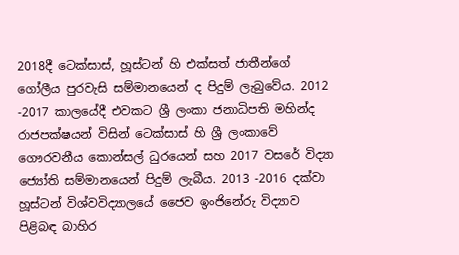2018දී ටෙක්සාස්, හූස්ටන් හි එක්සත් ජාතීන්ගේ ගෝලීය පුරවැසි සම්මානයෙන් ද පිදුම් ලැබුවේය. 2012 -2017 කාලයේදී එවකට ශ්‍රී ලංකා ජනාධිපති මහින්ද රාජපක්ෂයන් විසින් ටෙක්සාස් හි ශ්‍රී ලංකාවේ ගෞරවනීය කොන්සල් ධුරයෙන් සහ 2017 වසරේ විද්‍යා ජ්‍යෝති සම්මානයෙන් පිදුම් ලැබීය. 2013 -2016 දක්වා හූස්ටන් විශ්වවිද්‍යාලයේ ජෛව ඉංජිනේරු විද්‍යාව පිළිබඳ බාහිර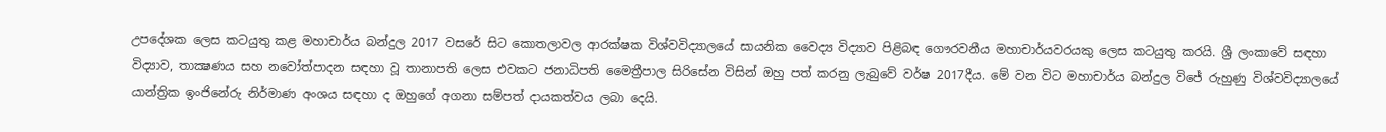උපදේශක ලෙස කටයුතු කළ මහාචාර්ය බන්දුල 2017 වසරේ සිට කොතලාවල ආරක්ෂක විශ්වවිද්‍යාලයේ සායනික වෛද්‍ය විද්‍යාව පිළිබඳ ගෞරවනීය මහාචාර්යවරයකු ලෙස කටයුතු කරයි. ශ්‍රී ලංකාවේ සඳහා විද්‍යාව, තාක්‍ෂණය සහ නවෝත්පාදන සඳහා වූ තානාපති ලෙස එවකට ජනාධිපති මෛත්‍රීපාල සිරිසේන විසින් ඔහු පත් කරනු ලැබුවේ වර්ෂ 2017දීය. මේ වන විට මහාචාර්ය බන්දුල විජේ රුහුණු විශ්වවිද්‍යාලයේ යාන්ත්‍රික ඉංජිනේරු නිර්මාණ අංශය සඳහා ද ඔහුගේ අගනා සම්පත් දායකත්වය ලබා දෙයි.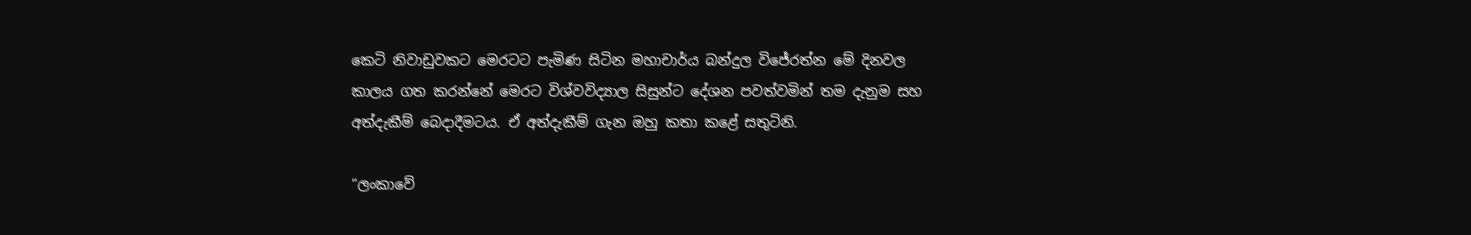කෙටි නිවාඩුවකට මෙරටට පැමිණ සිටින මහාචාර්ය බන්දුල විජේරත්න මේ දිනවල කාලය ගත කරන්නේ මෙරට විශ්වවිද්‍යාල සිසුන්ට දේශන පවත්වමින් තම දැනුම සහ අත්දැකීම් බෙදාදීමටය. ඒ අත්දැකීම් ගැන ඔහු කතා කළේ සතුටිනි.

“ලංකාවේ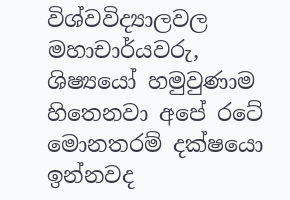විශ්වවිද්‍යාලවල මහාචාර්යවරු, ශිෂ්‍යයෝ හමුවුණාම හිතෙනවා අපේ රටේ මොනතරම් දක්ෂයො ඉන්නවද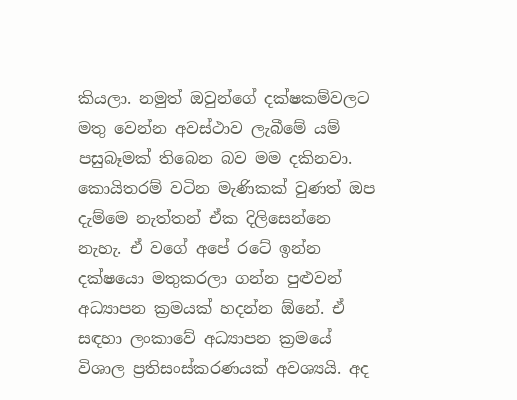කියලා. නමුත් ඔවුන්ගේ දක්ෂකම්වලට මතු වෙන්න අවස්ථාව ලැබීමේ යම් පසුබෑමක් තිබෙන බව මම දකිනවා. කොයිතරම් වටින මැණිකක් වුණත් ඔප දැම්මෙ නැත්තන් ඒක දිලිසෙන්නෙ නැහැ. ඒ වගේ අපේ රටේ ඉන්න දක්ෂයො මතුකරලා ගන්න පුළුවන් අධ්‍යාපන ක්‍රමයක් හදන්න ඕනේ. ඒ සඳහා ලංකාවේ අධ්‍යාපන ක්‍රමයේ විශාල ප්‍රතිසංස්කරණයක් අවශ්‍යයි. අද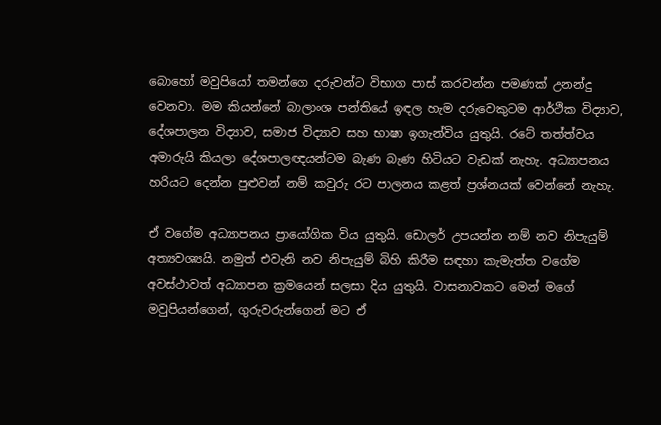බොහෝ මවුපියෝ තමන්ගෙ දරුවන්ට විභාග පාස් කරවන්න පමණක් උනන්දු වෙනවා. මම කියන්නේ බාලාංශ පන්තියේ ඉඳල හැම දරුවෙකුටම ආර්ථික විද්‍යාව, දේශපාලන විද්‍යාව, සමාජ විද්‍යාව සහ භාෂා ඉගැන්විය යුතුයි. රටේ තත්ත්වය අමාරුයි කියලා දේශපාලඥයන්ටම බැණ බැණ හිටියට වැඩක් නැහැ. අධ්‍යාපනය හරියට දෙන්න පුළුවන් නම් කවුරු රට පාලනය කළත් ප්‍රශ්නයක් වෙන්නේ නැහැ.

ඒ වගේම අධ්‍යාපනය ප්‍රායෝගික විය යුතුයි. ඩොලර් උපයන්න නම් නව නිපැයුම් අත්‍යවශ්‍යයි. නමුත් එවැනි නව නිපැයුම් බිහි කිරීම සඳහා කැමැත්ත වගේම අවස්ථාවත් අධ්‍යාපන ක්‍රමයෙන් සලසා දිය යුතුයි. වාසනාවකට මෙන් මගේ මවුපියන්ගෙන්, ගුරුවරුන්ගෙන් මට ඒ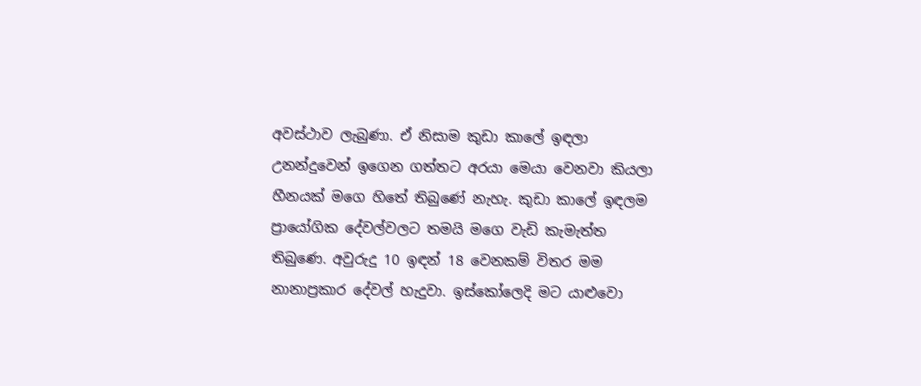අවස්ථාව ලැබුණා. ඒ නිසාම කුඩා කාලේ ඉඳලා උනන්දුවෙන් ඉගෙන ගත්තට අරයා මෙයා වෙනවා කියලා හීනයක් මගෙ හිතේ තිබුණේ නැහැ. කුඩා කාලේ ඉඳලම ප්‍රායෝගික දේවල්වලට තමයි මගෙ වැඩි කැමැත්ත තිබුණෙ. අවුරුදු 10 ඉඳන් 18 වෙනකම් විතර මම නානාප්‍රකාර දේවල් හැදුවා. ඉස්කෝලෙදි මට යාළුවො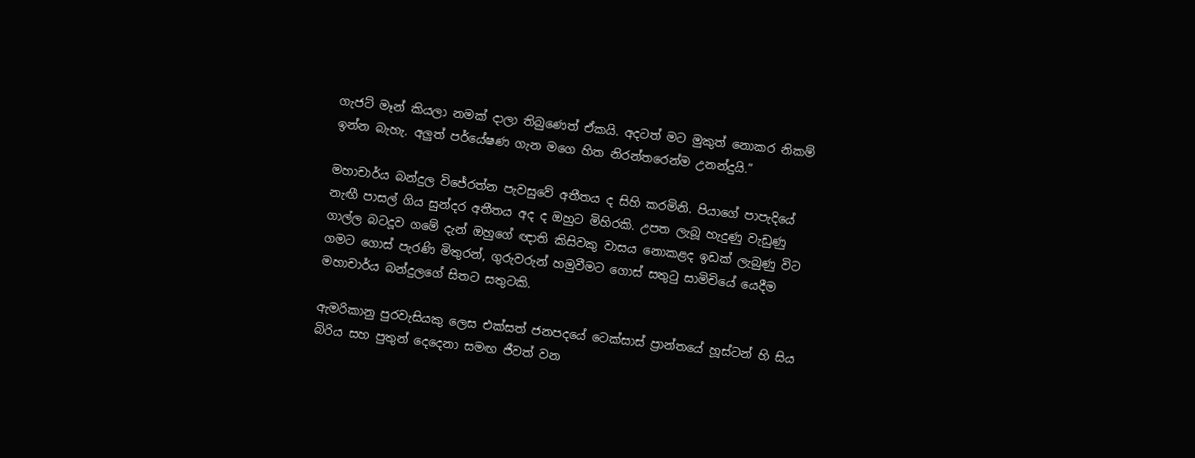ගැජට් මෑන් කියලා නමක් දාලා තිබුණෙත් ඒකයි. අදටත් මට මුකුත් නොකර නිකම් ඉන්න බැහැ. අලුත් පර්යේෂණ ගැන මගෙ හිත නිරන්තරෙන්ම උනන්දුයි.”

මහාචාර්ය බන්දුල විජේරත්න පැවසුවේ අතීතය ද සිහි කරමිනි. පියාගේ පාපැදියේ නැඟී පාසල් ගිය සුන්දර අතීතය අද ද ඔහුට මිහිරකි. උපත ලැබූ හැදුණු වැඩුණු ගාල්ල බටදූව ගමේ දැන් ඔහුගේ ඥාති කිසිවකු වාසය නොකළද ඉඩක් ලැබුණු විට ගමට ගොස් පැරණි මිතුරන්, ගුරුවරුන් හමුවීමට ගොස් සතුටු සාමිචියේ යෙදීම මහාචාර්ය බන්දුලගේ සිතට සතුටකි.

ඇමරිකානු පුරවැසියකු ලෙස එක්සත් ජනපදයේ ටෙක්සාස් ප්‍රාන්තයේ හූස්ටන් හි සිය බිරිය සහ පුතුන් දෙදෙනා සමඟ ජීවත් වන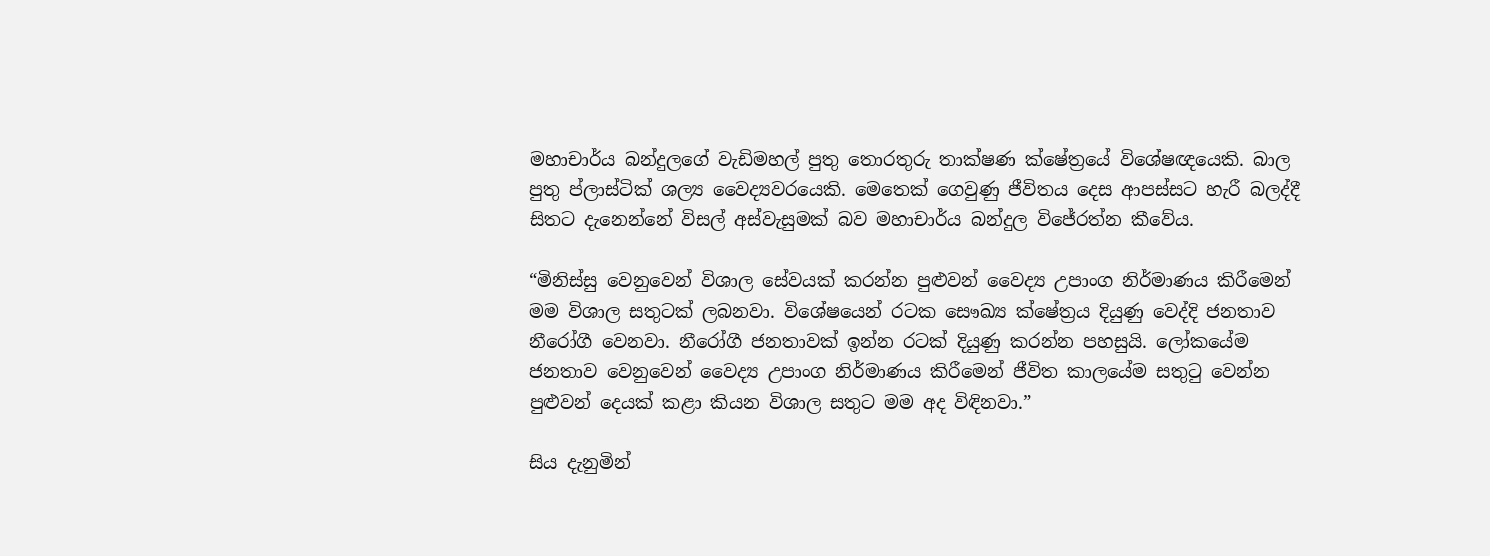මහාචාර්ය බන්දුලගේ වැඩිමහල් පුතු තොරතුරු තාක්ෂණ ක්ෂේත්‍රයේ විශේෂඥයෙකි. බාල පුතු ප්ලාස්ටික් ශල්‍ය වෛද්‍යවරයෙකි. මෙතෙක් ගෙවුණු ජීවිතය දෙස ආපස්සට හැරී බලද්දී සිතට දැනෙන්නේ විසල් අස්වැසුමක් බව මහාචාර්ය බන්දුල විජේරත්න කීවේය.

“මිනිස්සු වෙනුවෙන් විශාල සේවයක් කරන්න පුළුවන් වෛද්‍ය උපාංග නිර්මාණය කිරීමෙන් මම විශාල සතුටක් ලබනවා. විශේෂයෙන් රටක සෞඛ්‍ය ක්ෂේත්‍රය දියුණු වෙද්දි ජනතාව නීරෝගී වෙනවා. නීරෝගී ජනතාවක් ඉන්න රටක් දියුණු කරන්න පහසුයි. ලෝකයේම ජනතාව වෙනුවෙන් වෛද්‍ය උපාංග නිර්මාණය කිරීමෙන් ජීවිත කාලයේම සතුටු වෙන්න පුළුවන් දෙයක් කළා කියන විශාල සතුට මම අද විඳිනවා.”

සිය දැනුමින්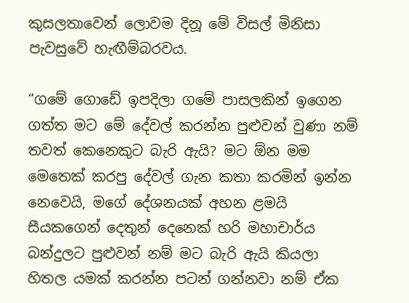කුසලතාවෙන් ලොවම දිනූ මේ විසල් මිනිසා පැවසුවේ හැඟීම්බරවය.

“ගමේ ගොඩේ ඉපදිලා ගමේ පාසලකින් ඉගෙන ගත්ත මට මේ දේවල් කරන්න පුළුවන් වුණා නම් තවත් කෙනෙකුට බැරි ඇයි? මට ඕන මම මෙතෙක් කරපු දේවල් ගැන කතා කරමින් ඉන්න නෙවෙයි, මගේ දේශනයක් අහන ළමයි සීයකගෙන් දෙතුන් දෙනෙක් හරි මහාචාර්ය බන්දුලට පුළුවන් නම් මට බැරි ඇයි කියලා හිතල යමක් කරන්න පටන් ගන්නවා නම් ඒක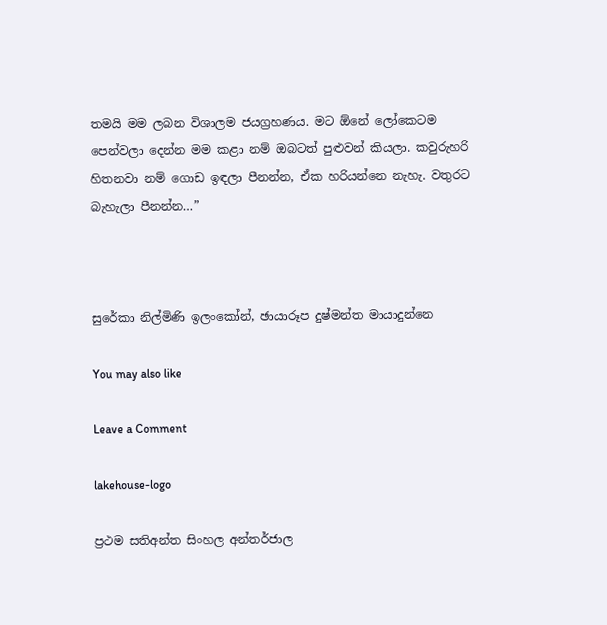තමයි මම ලබන විශාලම ජයග්‍රහණය. මට ඕනේ ලෝකෙටම පෙන්වලා දෙන්න මම කළා නම් ඔබටත් පුළුවන් කියලා. කවුරුහරි හිතනවා නම් ගොඩ ඉඳලා පීනන්න, ඒක හරියන්නෙ නැහැ. වතුරට බැහැලා පීනන්න…”



සුරේකා නිල්මිණි ඉලංකෝන්, ඡායාරූප දුෂ්මන්ත මායාදුන්නෙ

You may also like

Leave a Comment

lakehouse-logo

ප්‍රථම සතිඅන්ත සිංහල අන්තර්ජාල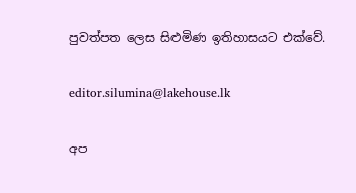පුවත්පත ලෙස සිළුමිණ ඉතිහාසයට එක්වේ.

editor.silumina@lakehouse.lk

අප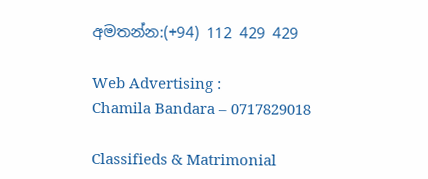අමතන්න:(+94) 112 429 429

Web Advertising :
Chamila Bandara – 0717829018

Classifieds & Matrimonial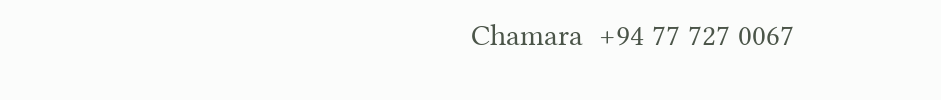Chamara  +94 77 727 0067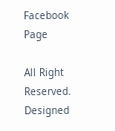Facebook Page

All Right Reserved. Designed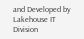and Developed by Lakehouse IT Division